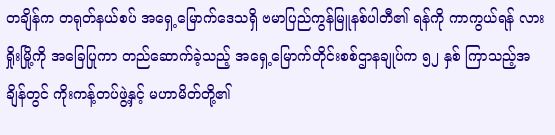တချိန်က တရုတ်နယ်စပ် အရှေ့မြောက်ဒေသရှိ ဗမာပြည်ကွန်မြူနစ်ပါတီ၏ ရန်ကို ကာကွယ်ရန် လားရှိုးမြို့ကို အခြေပြုကာ တည်ဆောက်ခဲ့သည့် အရှေ့မြောက်တိုင်းစစ်ဌာနချုပ်က ၅၂ နှစ် ကြာသည့်အချိန်တွင် ကိုးကန့်တပ်ဖွဲ့နှင့် မဟာမိတ်တို့၏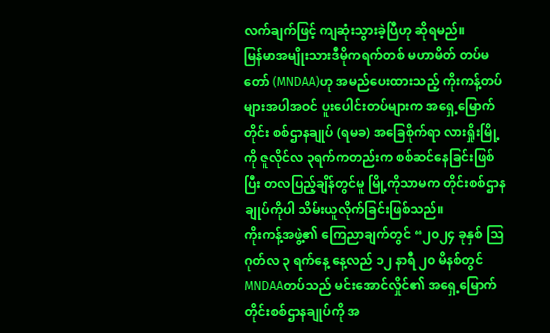လက်ချက်ဖြင့် ကျဆုံးသွားခဲ့ပြီဟု ဆိုရမည်။
မြန်မာအမျိုးသားဒီမိုကရက်တစ် မဟာမိတ် တပ်မတော် (MNDAA)ဟု အမည်ပေးထားသည့် ကိုးကန့်တပ်များအပါအဝင် ပူးပေါင်းတပ်များက အရှေ့မြောက်တိုင်း စစ်ဌာနချုပ် (ရမခ) အခြေစိုက်ရာ လားရှိုးမြို့ကို ဇူလိုင်လ ၃ရက်ကတည်းက စစ်ဆင်နေခြင်းဖြစ်ပြီး တလပြည့်ချိန်တွင်မူ မြို့ကိုသာမက တိုင်းစစ်ဌာနချုပ်ကိုပါ သိမ်းယူလိုက်ခြင်းဖြစ်သည်။
ကိုးကန့်အဖွဲ့၏ ကြေညာချက်တွင် “၂၀၂၄ ခုနှစ် သြဂုတ်လ ၃ ရက်နေ့ နေ့လည် ၁၂ နာရီ ၂၀ မိနစ်တွင် MNDAAတပ်သည် မင်းအောင်လှိုင်၏ အရှေ့မြောက်တိုင်းစစ်ဌာနချုပ်ကို အ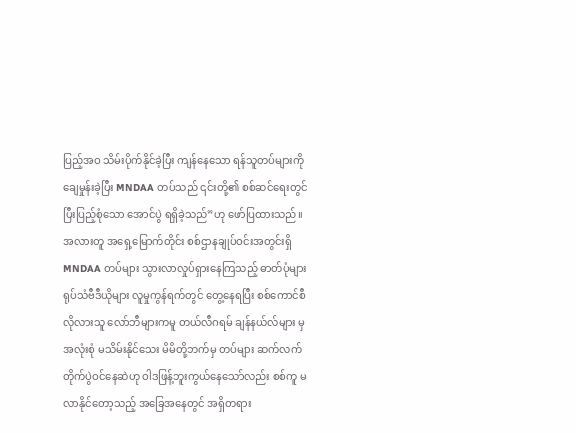ပြည့်အဝ သိမ်းပိုက်နိုင်ခဲ့ပြီး ကျန်နေသော ရန်သူတပ်များကို ချေမှုန်းခဲ့ပြီး MNDAA တပ်သည် ၎င်းတို့၏ စစ်ဆင်ရေးတွင် ပြီးပြည့်စုံသော အောင်ပွဲ ရရှိခဲ့သည်”ဟု ဖော်ပြထားသည်။
အလားတူ အရှေ့မြောက်တိုင်း စစ်ဌာနချုပ်ဝင်းအတွင်းရှိ MNDAA တပ်များ သွားလာလှုပ်ရှားနေကြသည့် ဓာတ်ပုံများ ရုပ်သံဗီဒီယိုများ လူမှုကွန်ရက်တွင် တွေ့နေရပြီး စစ်ကောင်စီ လိုလားသူ လော်ဘီများကမူ တယ်လီဂရမ် ချန်နယ်လ်များ မှ အလုံးစုံ မသိမ်းနိုင်သေး မိမိတို့ဘက်မှ တပ်များ ဆက်လက်တိုက်ပွဲဝင်နေဆဲဟု ဝါဒဖြန့်ဘူးကွယ်နေသော်လည်း စစ်ကူ မလာနိုင်တော့သည့် အခြေအနေတွင် အရှိတရား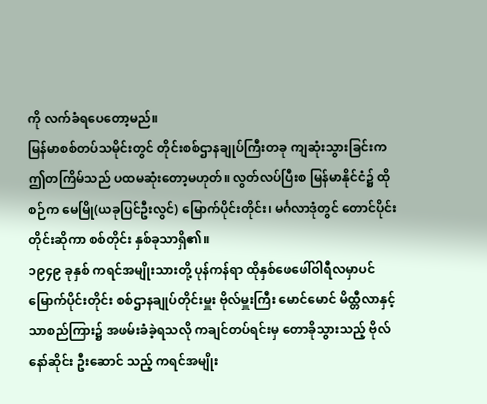ကို လက်ခံရပေတော့မည်။
မြန်မာစစ်တပ်သမိုင်းတွင် တိုင်းစစ်ဌာနချုပ်ကြီးတခု ကျဆုံးသွားခြင်းက ဤတကြိမ်သည် ပထမဆုံးတော့မဟုတ်။ လွတ်လပ်ပြီးစ မြန်မာနိုင်ငံ၌ ထိုစဉ်က မေမြို(ယခုပြင်ဦးလွင်) မြောက်ပိုင်းတိုင်း၊ မင်္ဂလာဒုံတွင် တောင်ပိုင်းတိုင်းဆိုကာ စစ်တိုင်း နှစ်ခုသာရှိ၏။
၁၉၄၉ ခုနှစ် ကရင်အမျိုးသားတို့ ပုန်ကန်ရာ ထိုနှစ်ဖေဖေါ်ဝါရီလမှာပင် မြောက်ပိုင်းတိုင်း စစ်ဌာနချုပ်တိုင်းမှူး ဗိုလ်မှူးကြီး မောင်မောင် မိထ္တီလာနှင့် သာစည်ကြား၌ အဖမ်းခံခဲ့ရသလို ကချင်တပ်ရင်းမှ တောခိုသွားသည့် ဗိုလ်နော်ဆိုင်း ဦးဆောင် သည့် ကရင်အမျိုး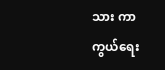သား ကာကွယ်ရေး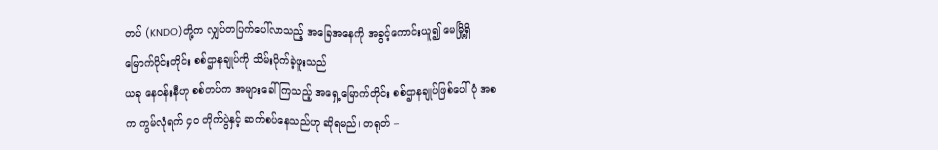တပ် (KNDO)တို့က လျှပ်တပြက်ပေါ်လာသည့် အခြေအနေကို အခွင့်ကောင်းယူ၍ မေမြို့ရှိ မြောက်ပိုင်းတိုင်း စစ်ဌာနချုပ်ကို သိမ်းပိုက်ခဲ့ဖူးသည်
ယခု နေဝန်းနီဟု စစ်တပ်က အများခေါ်ကြသည့် အရှေ့မြောက်တိုင်း စစ်ဌာနချုပ်ဖြစ်ပေါ်ပုံ အစက ကွမ်လုံရက် ၄၀ တိုက်ပွဲနှင့် ဆက်စပ်နေသည်ဟု ဆိုရမည်၊ တရုတ် –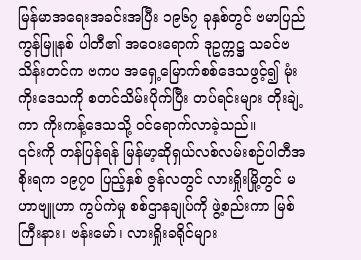မြန်မာအရေးအခင်းအပြီး ၁၉၆၇ ခုနှစ်တွင် ဗမာပြည် ကွန်မြူနစ် ပါတီ၏ အဝေးရောက် ဒုဥက္ကဋ္ဌ သခင်ဗသိန်းတင်က ဗကပ အရှေ့မြောက်စစ်ဒေသဖွင့်၍ မုံးကိုးဒေသကို စတင်သိမ်းပိုက်ပြီး တပ်ရင်းများ တိုးချဲ့ကာ ကိုးကန့်ဒေသသို့ ဝင်ရောက်လာခဲ့သည်။
၎င်းကို တန်ပြန်ရန် မြန်မာ့ဆိုရှယ်လစ်လမ်းစဉ်ပါတီအစိုးရက ၁၉၇၀ ပြည့်နှစ် ဇွန်လတွင် လားရှိုးမြို့တွင် မဟာဗျူဟာ ကွပ်ကဲမှု စစ်ဌာနချုပ်ကို ဖွဲ့စည်းကာ မြစ်ကြီးနား၊ ဗန်းမော်၊ လားရှိုးခရိုင်များ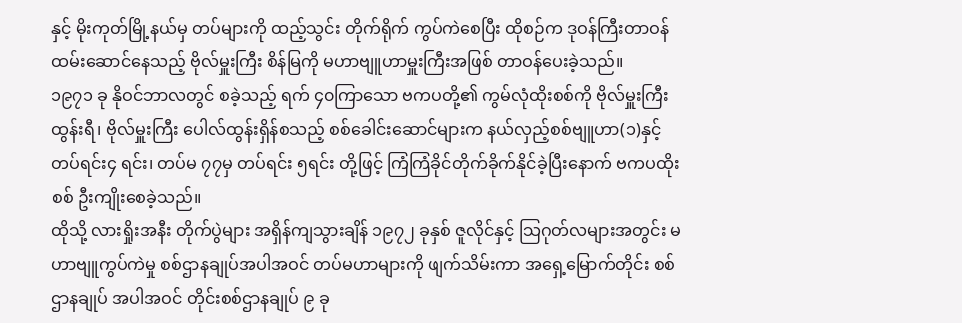နှင့် မိုးကုတ်မြို့နယ်မှ တပ်များကို ထည့်သွင်း တိုက်ရိုက် ကွပ်ကဲစေပြီး ထိုစဉ်က ဒုဝန်ကြီးတာဝန် ထမ်းဆောင်နေသည့် ဗိုလ်မှူးကြီး စိန်မြကို မဟာဗျူဟာမှူးကြီးအဖြစ် တာဝန်ပေးခဲ့သည်။
၁၉၇၁ ခု နိုဝင်ဘာလတွင် စခဲ့သည့် ရက် ၄၀ကြာသော ဗကပတို့၏ ကွမ်လုံထိုးစစ်ကို ဗိုလ်မှူးကြီးထွန်းရီ၊ ဗိုလ်မှူးကြီး ပေါလ်ထွန်းရှိန်စသည့် စစ်ခေါင်းဆောင်များက နယ်လှည့်စစ်ဗျူဟာ(၁)နှင့် တပ်ရင်း၄ ရင်း၊ တပ်မ ၇၇မှ တပ်ရင်း ၅ရင်း တို့ဖြင့် ကြံကြံခိုင်တိုက်ခိုက်နိုင်ခဲ့ပြီးနောက် ဗကပထိုးစစ် ဦးကျိုးစေခဲ့သည်။
ထိုသို့ လားရှိုးအနီး တိုက်ပွဲများ အရှိန်ကျသွားချိန် ၁၉၇၂ ခုနှစ် ဇူလိုင်နှင့် သြဂုတ်လများအတွင်း မဟာဗျူကွပ်ကဲမှု စစ်ဌာနချုပ်အပါအဝင် တပ်မဟာများကို ဖျက်သိမ်းကာ အရှေ့မြောက်တိုင်း စစ်ဌာနချုပ် အပါအဝင် တိုင်းစစ်ဌာနချုပ် ၉ ခု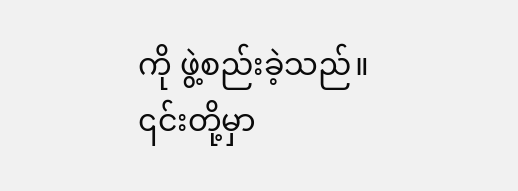ကို ဖွဲ့စည်းခဲ့သည်။
၎င်းတို့မှာ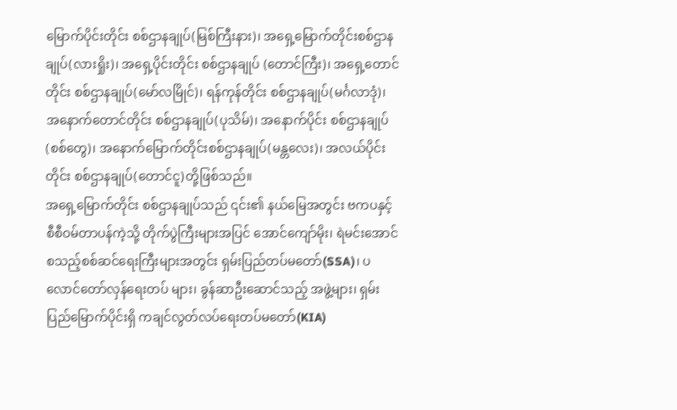မြောက်ပိုင်းတိုင်း စစ်ဌာနချုပ်(မြစ်ကြီးနား)၊ အရှေ့မြောက်တိုင်းစစ်ဌာနချုပ်(လားရှိုး)၊ အရှေ့ပိုင်းတိုင်း စစ်ဌာနချုပ် (တောင်ကြီး)၊ အရှေ့တောင်တိုင်း စစ်ဌာနချုပ်(မော်လမြိုင်)၊ ရန်ကုန်တိုင်း စစ်ဌာနချုပ်(မင်္ဂလာဒုံ)၊ အနောက်တောင်တိုင်း စစ်ဌာနချုပ်(ပုသိမ်)၊ အနောက်ပိုင်း စစ်ဌာနချုပ်(စစ်တွေ)၊ အနောက်မြောက်တိုင်းစစ်ဌာနချုပ်(မန္တလေး)၊ အလယ်ပိုင်းတိုင်း စစ်ဌာနချုပ်(တောင်ငူ)တို့ဖြစ်သည်။
အရှေ့မြောက်တိုင်း စစ်ဌာနချုပ်သည် ၎င်း၏ နယ်မြေအတွင်း ဗကပနှင့် စီစီဝမ်တာပန်ကဲ့သို့ တိုက်ပွဲကြီးများအပြင် အောင်ကျော်မိုး၊ ရဲမင်းအောင် စသည့်စစ်ဆင်ရေးကြီးများအတွင်း ရှမ်းပြည်တပ်မတော်(SSA)၊ ပလောင်တော်လှန်ရေးတပ် များ၊ ခွန်ဆာဦးဆောင်သည့် အဖွဲ့များ၊ ရှမ်းပြည်မြောက်ပိုင်းရှိ ကချင်လွတ်လပ်ရေးတပ်မတော်(KIA)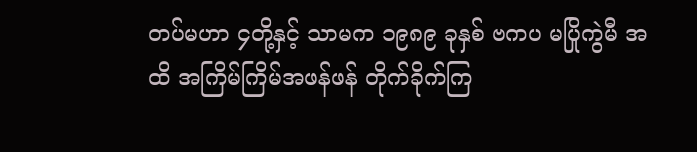တပ်မဟာ ၄တို့နှင့် သာမက ၁၉၈၉ ခုနှစ် ဗကပ မပြိုကွဲမီ အထိ အကြိမ်ကြိမ်အဖန်ဖန် တိုက်ခိုက်ကြ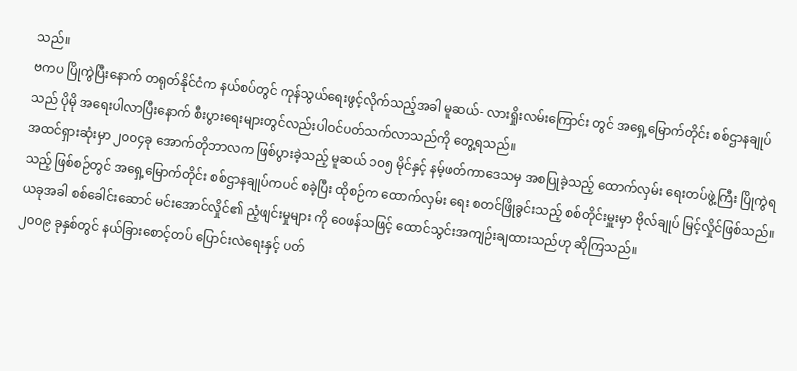သည်။
ဗကပ ပြိုကွဲပြီးနောက် တရုတ်နိုင်ငံက နယ်စပ်တွင် ကုန်သွယ်ရေးဖွင့်လိုက်သည့်အခါ မူဆယ်- လားရှိုးလမ်းကြောင်း တွင် အရှေ့မြောက်တိုင်း စစ်ဌာနချုပ်သည် ပိုမို အရေးပါလာပြီးနောက် စီးပွားရေးများတွင်လည်းပါဝင်ပတ်သက်လာသည်ကို တွေ့ရသည်။
အထင်ရှားဆုံးမှာ ၂၀၀၄ခု အောက်တိုဘာလက ဖြစ်ပွားခဲ့သည့် မူဆယ် ၁၀၅ မိုင်နှင့် နမ့်ဖတ်ကာဒေသမှ အစပြုခဲ့သည့် ထောက်လှမ်း ရေးတပ်ဖွဲ့ကြီး ပြိုကွဲရသည့် ဖြစ်စဉ်တွင် အရှေ့မြောက်တိုင်း စစ်ဌာနချုပ်ကပင် စခဲ့ပြီး ထိုစဉ်က ထောက်လှမ်း ရေး စတင်ဖြိုခွင်းသည့် စစ်တိုင်းမှူးမှာ ဗိုလ်ချုပ် မြင့်လှိုင်ဖြစ်သည်။ ယခုအခါ စစ်ခေါင်းဆောင် မင်းအောင်လှိုင်၏ ညံ့ဖျင်းမှုများ ကို ဝေဖန်သဖြင့် ထောင်သွင်းအကျဉ်းချထားသည်ဟု ဆိုကြသည်။
၂၀၀၉ ခုနှစ်တွင် နယ်ခြားစောင့်တပ် ပြောင်းလဲရေးနှင့် ပတ်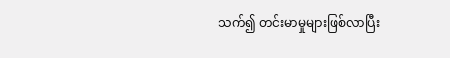သက်၍ တင်းမာမှုများဖြစ်လာပြီး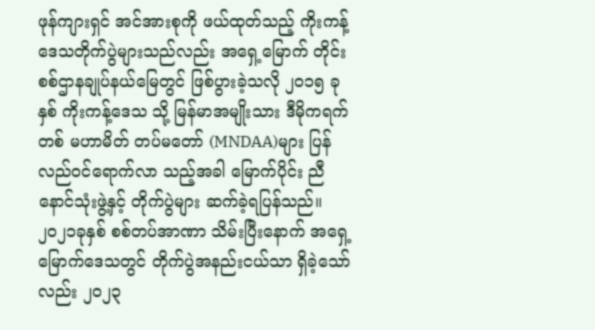ဖုန်ကျားရှင် အင်အားစုကို ဖယ်ထုတ်သည့် ကိုးကန့် ဒေသတိုက်ပွဲများသည်လည်း အရှေ့မြောက် တိုင်း စစ်ဌာနချုပ်နယ်မြေတွင် ဖြစ်ပွားခဲ့သလို ၂၀၁၅ ခုနှစ် ကိုးကန့်ဒေသ သို့ မြန်မာအမျိုးသား ဒီမိုကရက်တစ် မဟာမိတ် တပ်မတော် (MNDAA)များ ပြန်လည်ဝင်ရောက်လာ သည့်အခါ မြောက်ပိုင်း ညီနောင်သုံးဖွဲ့နှင့် တိုက်ပွဲများ ဆက်ခဲ့ရပြန်သည်။
၂၀၂၁ခုနှစ် စစ်တပ်အာဏာ သိမ်းပြီးနောက် အရှေ့မြောက်ဒေသတွင် တိုက်ပွဲအနည်းငယ်သာ ရှိခဲ့သော်လည်း ၂၀၂၃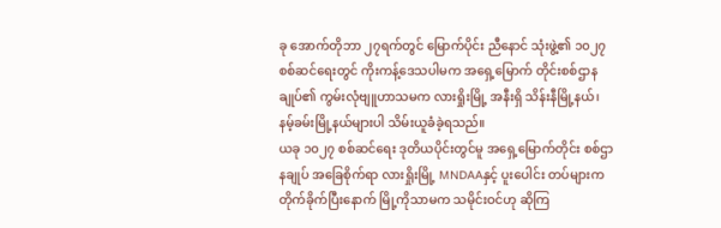ခု အောက်တိုဘာ ၂၇ရက်တွင် မြောက်ပိုင်း ညီနောင် သုံးဖွဲ့၏ ၁၀၂၇ စစ်ဆင်ရေးတွင် ကိုးကန့်ဒေသပါမက အရှေ့မြောက် တိုင်းစစ်ဌာနချုပ်၏ ကွမ်းလုံဗျူဟာသမက လားရှိုးမြို့ အနီးရှိ သိန်းနီမြို့နယ်၊ နမ့်ခမ်းမြို့နယ်များပါ သိမ်းယူခံခဲ့ရသည်။
ယခု ၁၀၂၇ စစ်ဆင်ရေး ဒုတိယပိုင်းတွင်မူ အရှေ့မြောက်တိုင်း စစ်ဌာနချုပ် အခြေစိုက်ရာ လားရှိုးမြို့ MNDAAနှင့် ပူးပေါင်း တပ်များက တိုက်ခိုက်ပြီးနောက် မြို့ကိုသာမက သမိုင်းဝင်ဟု ဆိုကြ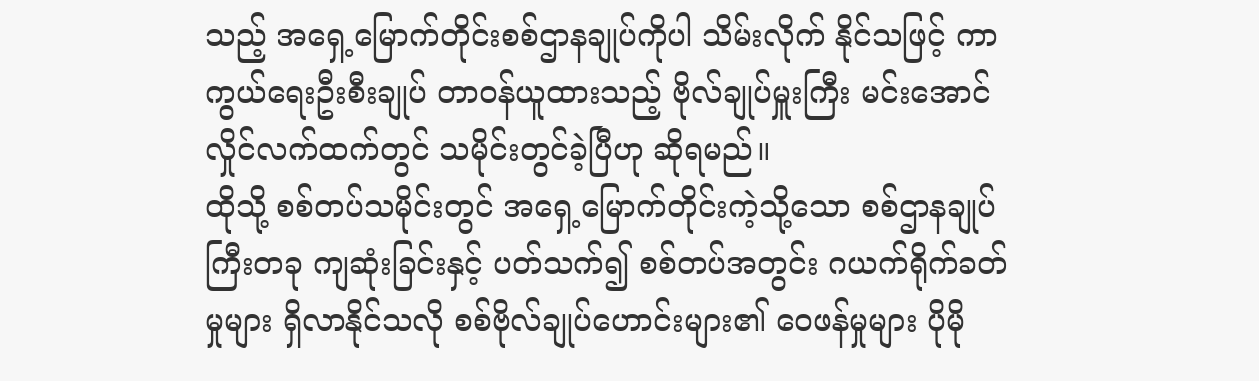သည့် အရှေ့မြောက်တိုင်းစစ်ဌာနချုပ်ကိုပါ သိမ်းလိုက် နိုင်သဖြင့် ကာကွယ်ရေးဦးစီးချုပ် တာဝန်ယူထားသည့် ဗိုလ်ချုပ်မှူးကြီး မင်းအောင်လှိုင်လက်ထက်တွင် သမိုင်းတွင်ခဲ့ပြီဟု ဆိုရမည်။
ထိုသို့ စစ်တပ်သမိုင်းတွင် အရှေ့မြောက်တိုင်းကဲ့သို့သော စစ်ဌာနချုပ်ကြီးတခု ကျဆုံးခြင်းနှင့် ပတ်သက်၍ စစ်တပ်အတွင်း ဂယက်ရိုက်ခတ်မှုများ ရှိလာနိုင်သလို စစ်ဗိုလ်ချုပ်ဟောင်းများ၏ ဝေဖန်မှုများ ပိုမို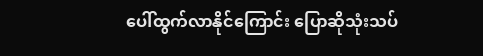ပေါ်ထွက်လာနိုင်ကြောင်း ပြောဆိုသုံးသပ်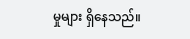မှုများ ရှိနေသည်။